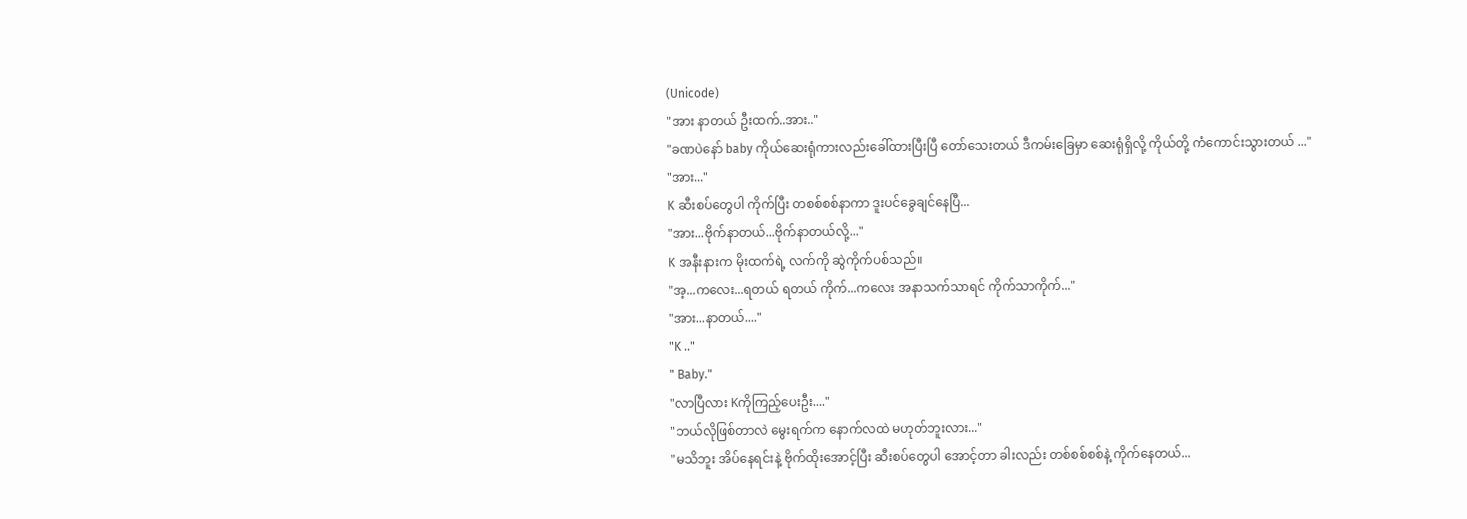(Unicode)
"အား နာတယ် ဦးထက်..အား.."
"ခဏပဲနော် baby ကိုယ်ဆေးရုံကားလည်းခေါ်ထားပြီးပြီ တော်သေးတယ် ဒီကမ်းခြေမှာ ဆေးရုံရှိလို့ ကိုယ်တို့ ကံကောင်းသွားတယ် ..."
"အား..."
K ဆီးစပ်တွေပါ ကိုက်ပြီး တစစ်စစ်နာကာ ဒူးပင်ခွေချင်နေပြီ...
"အား...ဗိုက်နာတယ်...ဗိုက်နာတယ်လို့..."
K အနီးနားက မိုးထက်ရဲ့ လက်ကို ဆွဲကိုက်ပစ်သည်။
"အ့...ကလေး...ရတယ် ရတယ် ကိုက်...ကလေး အနာသက်သာရင် ကိုက်သာကိုက်..."
"အား...နာတယ်...."
"K .."
" Baby."
"လာပြီလား Kကိုကြည့်ပေးဦး...."
"ဘယ်လိုဖြစ်တာလဲ မွေးရက်က နောက်လထဲ မဟုတ်ဘူးလား..."
"မသိဘူး အိပ်နေရင်းနဲ့ ဗိုက်ထိုးအောင့်ပြီး ဆီးစပ်တွေပါ အောင့်တာ ခါးလည်း တစ်စစ်စစ်နဲ့ ကိုက်နေတယ်...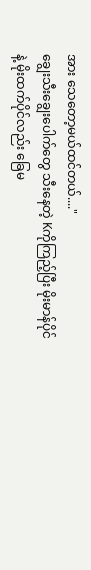အား သေတော့မယ်ထင်တယ်...."
ချွေးသီးချွေးပေါက်တွေ သီးနေတဲ့ Kကိုကြည့်ပြီး မိုးမာန်ပိုင်နဲ့ မိုးထက်ပိုင်လည်း ခြေမ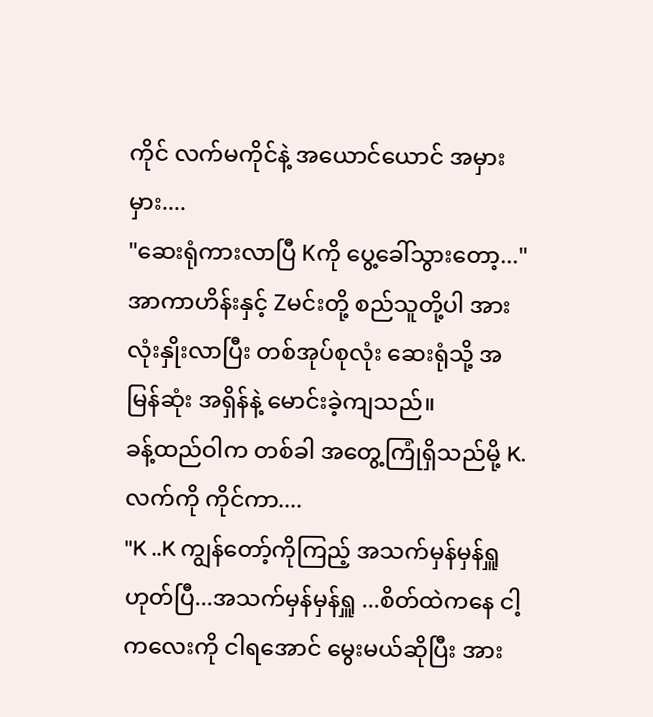ကိုင် လက်မကိုင်နဲ့ အယောင်ယောင် အမှားမှား....
"ဆေးရုံကားလာပြီ Kကို ပွေ့ခေါ်သွားတော့..."
အာကာဟိန်းနှင့် Zမင်းတို့ စည်သူတို့ပါ အားလုံးနှိုးလာပြီး တစ်အုပ်စုလုံး ဆေးရုံသို့ အမြန်ဆုံး အရှိန်နဲ့ မောင်းခဲ့ကျသည်။
ခန့်ထည်ဝါက တစ်ခါ အတွေ့ကြုံရှိသည်မို့ K. လက်ကို ကိုင်ကာ....
"K ..K ကျွန်တော့်ကိုကြည့် အသက်မှန်မှန်ရှူ ဟုတ်ပြီ...အသက်မှန်မှန်ရှူ ...စိတ်ထဲကနေ ငါ့ကလေးကို ငါရအောင် မွေးမယ်ဆိုပြီး အား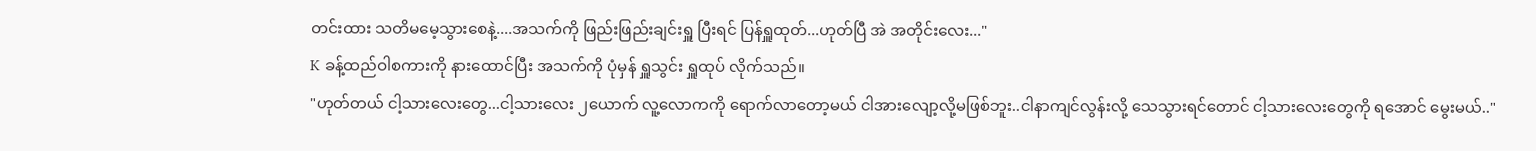တင်းထား သတိမမေ့သွားစေနဲ့....အသက်ကို ဖြည်းဖြည်းချင်းရှူ ပြီးရင် ပြန်ရှူထုတ်...ဟုတ်ပြီ အဲ အတိုင်းလေး..."
K ခန့်ထည်ဝါစကားကို နားထောင်ပြီး အသက်ကို ပုံမှန် ရှူသွင်း ရှူထုပ် လိုက်သည်။
"ဟုတ်တယ် ငါ့သားလေးတွေ...ငါ့သားလေး ၂ယောက် လူ့လောကကို ရောက်လာတော့မယ် ငါအားလျော့လို့မဖြစ်ဘူး..ငါနာကျင်လွန်းလို့ သေသွားရင်တောင် ငါ့သားလေးတွေကို ရအောင် မွေးမယ်.."